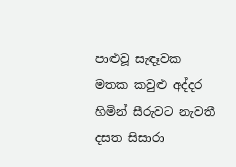පාළුවූ සැඳෑවක
මතක කවුළු අද්දර
හිමින් සීරුවට නැවතී
දසත සිසාරා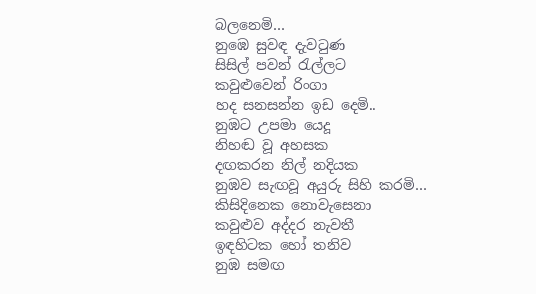බලනෙමි…
නුඹෙ සුවඳ දැවටුණ
සිසිල් පවන් රැල්ලට
කවුළුවෙන් රිංගා
හද සනසන්න ඉඩ දෙමි..
නුඹට උපමා යෙදූ
නිහඬ වූ අහසක
දඟකරන නිල් නදියක
නුඹව සැඟවූ අයුරු සිහි කරමි…
කිසිදිනෙක නොවැසෙනා
කවුළුව අද්දර නැවතී
ඉඳහිටක හෝ තනිව
නුඹ සමඟ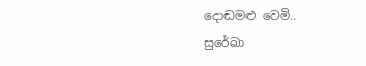දොඬමළු වෙමි..
සුරේඛා